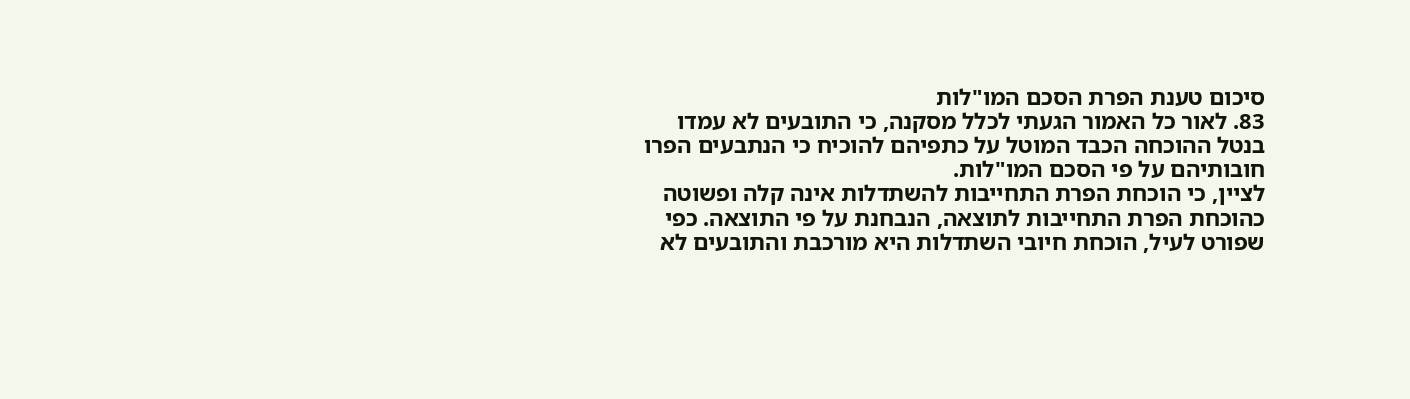סיכום טענת הפרת הסכם המו"לות
83. לאור כל האמור הגעתי לכלל מסקנה, כי התובעים לא עמדו בנטל ההוכחה הכבד המוטל על כתפיהם להוכיח כי הנתבעים הפרו חובותיהם על פי הסכם המו"לות.
לציין, כי הוכחת הפרת התחייבות להשתדלות אינה קלה ופשוטה כהוכחת הפרת התחייבות לתוצאה, הנבחנת על פי התוצאה. כפי שפורט לעיל, הוכחת חיובי השתדלות היא מורכבת והתובעים לא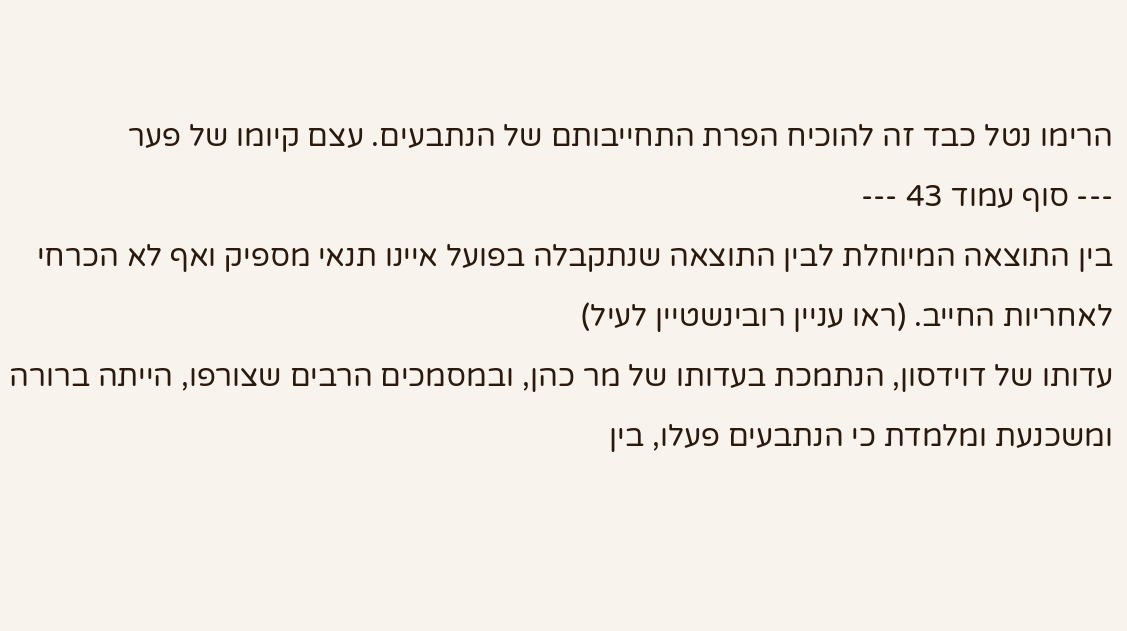הרימו נטל כבד זה להוכיח הפרת התחייבותם של הנתבעים. עצם קיומו של פער
--- סוף עמוד 43 ---
בין התוצאה המיוחלת לבין התוצאה שנתקבלה בפועל איינו תנאי מספיק ואף לא הכרחי לאחריות החייב. (ראו עניין רובינשטיין לעיל)
עדותו של דוידסון, הנתמכת בעדותו של מר כהן, ובמסמכים הרבים שצורפו, הייתה ברורה ומשכנעת ומלמדת כי הנתבעים פעלו, בין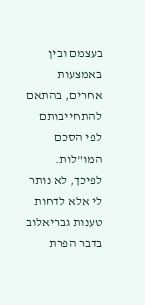בעצמם ובין באמצעות אחרים, בהתאם להתחייבותם לפי הסכם המו"לות.
לפיכך, לא נותר לי אלא לדחות טענות גבריאלוב בדבר הפרת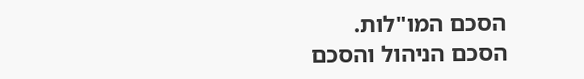הסכם המו"לות.
הסכם הניהול והסכם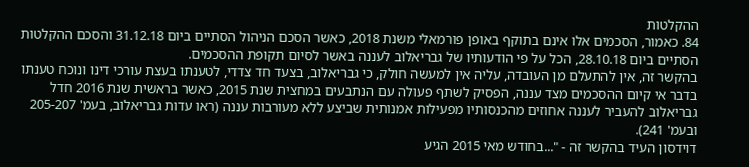ההקלטות
84. כאמור, הסכמים אלו אינם בתוקף באופן פורמאלי משנת 2018, כאשר הסכם הניהול הסתיים ביום 31.12.18 והסכם ההקלטות הסתיים ביום 28.10.18, הכל על פי הודעותיו של גבריאלוב לעננה באשר לסיום תקופת ההסכמים.
בהקשר זה, אין להתעלם מן העובדה, עליה אין למעשה חולק, כי גבריאלוב, בצעד חד צדדי, לטענתו בעצת עורכי דינו ונוכח טענתו בדבר אי קיום ההסכמים מצד עננה, הפסיק לשתף פעולה עם הנתבעים במחצית שנת 2015, כאשר בראשית שנת 2016 חדל גבריאלוב להעביר לעננה אחוזים מהכנסותיו מפעילות אמנותית שביצע ללא מעורבות עננה (ראו עדות גבריאלוב, בעמ' 205-207 ובעמ' 241).
דוידסון העיד בהקשר זה - "...בחודש מאי 2015 הגיע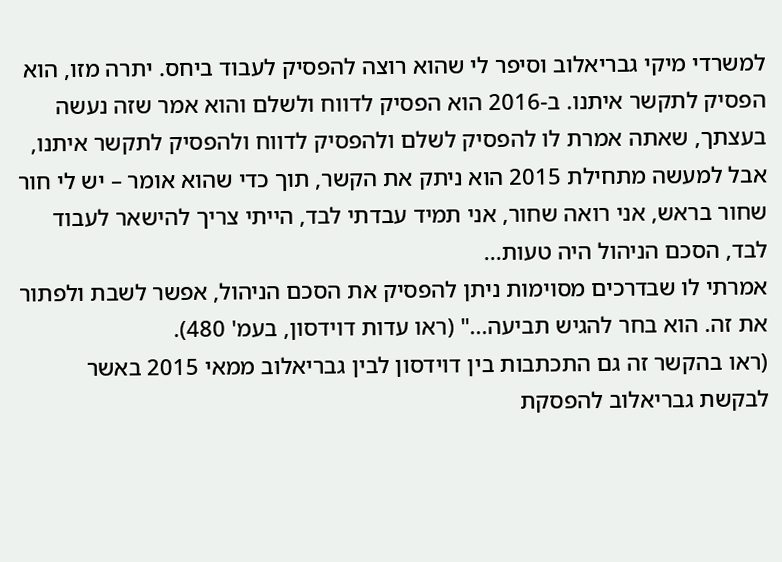למשרדי מיקי גבריאלוב וסיפר לי שהוא רוצה להפסיק לעבוד ביחס. יתרה מזו, הוא הפסיק לתקשר איתנו. ב-2016 הוא הפסיק לדווח ולשלם והוא אמר שזה נעשה בעצתך, שאתה אמרת לו להפסיק לשלם ולהפסיק לדווח ולהפסיק לתקשר איתנו, אבל למעשה מתחילת 2015 הוא ניתק את הקשר, תוך כדי שהוא אומר – יש לי חור שחור בראש, אני רואה שחור, אני תמיד עבדתי לבד, הייתי צריך להישאר לעבוד לבד, הסכם הניהול היה טעות...
אמרתי לו שבדרכים מסוימות ניתן להפסיק את הסכם הניהול, אפשר לשבת ולפתור את זה. הוא בחר להגיש תביעה..." (ראו עדות דוידסון, בעמ' 480).
(ראו בהקשר זה גם התכתבות בין דוידסון לבין גבריאלוב ממאי 2015 באשר לבקשת גבריאלוב להפסקת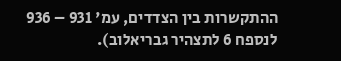ההתקשרות בין הצדדים, עמ' 931 – 936 לנספח 6 לתצהיר גבריאלוב).